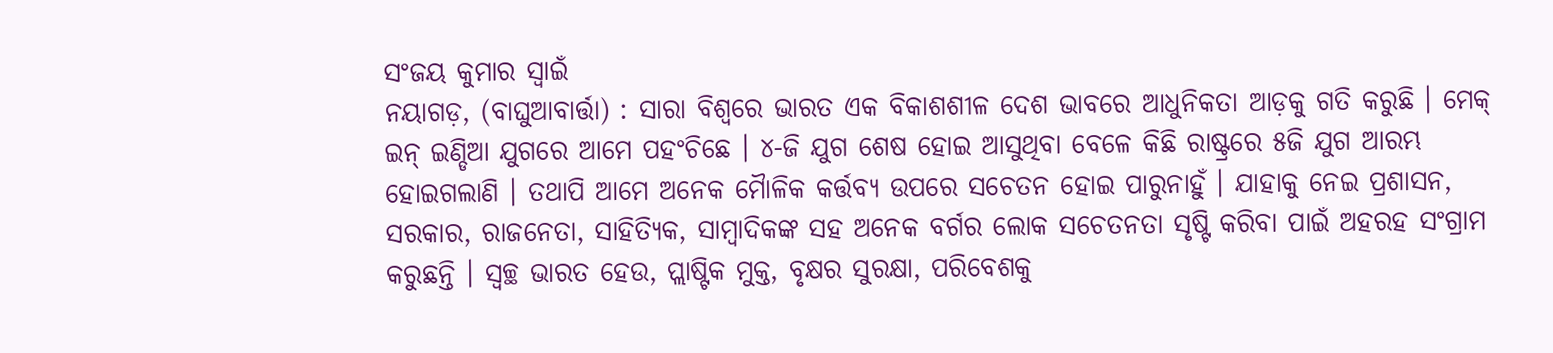ସଂଜୟ କୁମାର ସ୍ୱାଇଁ
ନୟାଗଡ଼, (ବାଘୁଆବାର୍ତ୍ତା) : ସାରା ବିଶ୍ୱରେ ଭାରତ ଏକ ବିକାଶଶୀଳ ଦେଶ ଭାବରେ ଆଧୁନିକତା ଆଡ଼କୁ ଗତି କରୁଛି । ମେକ୍ ଇନ୍ ଇଣ୍ଡିଆ ଯୁଗରେ ଆମେ ପହଂଚିଛେ । ୪-ଜି ଯୁଗ ଶେଷ ହୋଇ ଆସୁଥିବା ବେଳେ କିଛି ରାଷ୍ଟ୍ରରେ ୫ଜି ଯୁଗ ଆରମ୍ଭ ହୋଇଗଲାଣି । ତଥାପି ଆମେ ଅନେକ ମୈାଳିକ କର୍ତ୍ତବ୍ୟ ଉପରେ ସଚେତନ ହୋଇ ପାରୁନାହୁଁ । ଯାହାକୁ ନେଇ ପ୍ରଶାସନ, ସରକାର, ରାଜନେତା, ସାହିତ୍ୟିକ, ସାମ୍ବାଦିକଙ୍କ ସହ ଅନେକ ବର୍ଗର ଲୋକ ସଚେତନତା ସୃଷ୍ଟି କରିବା ପାଇଁ ଅହରହ ସଂଗ୍ରାମ କରୁଛନ୍ତି । ସ୍ୱଚ୍ଛ ଭାରତ ହେଉ, ପ୍ଲାଷ୍ଟିକ ମୁକ୍ତ, ବୃକ୍ଷର ସୁରକ୍ଷା, ପରିବେଶକୁ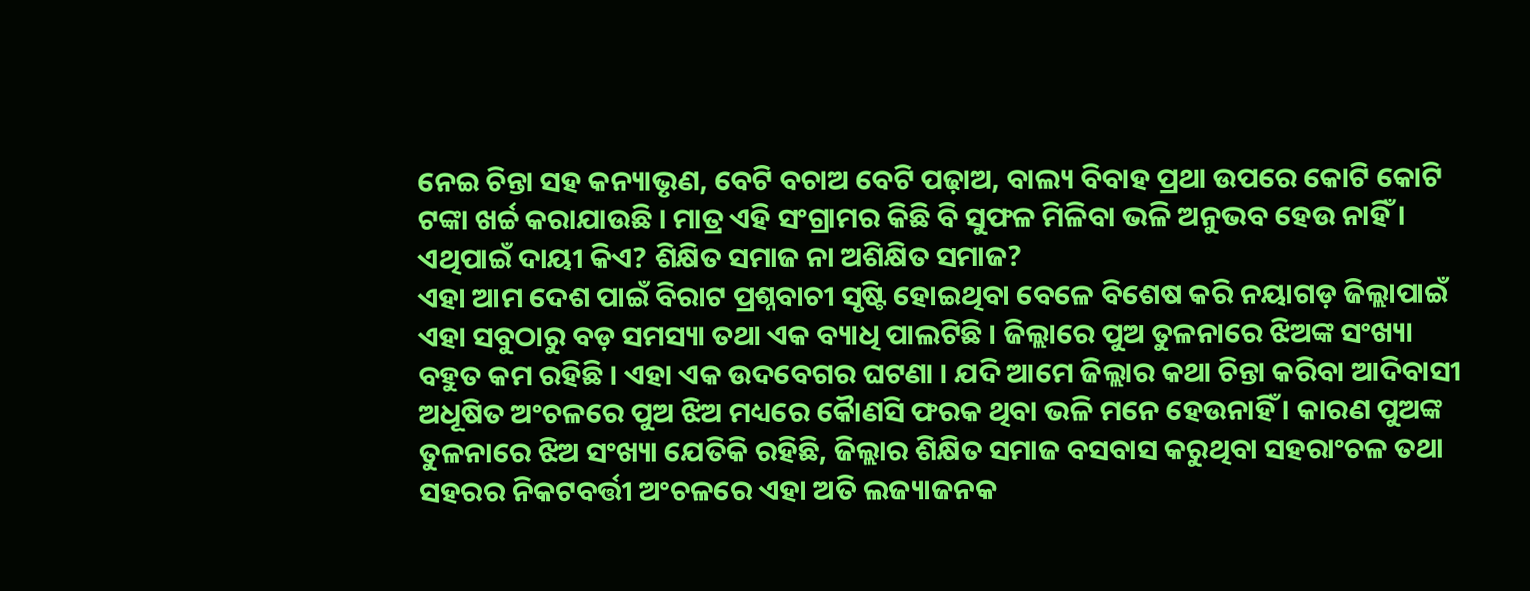ନେଇ ଚିନ୍ତା ସହ କନ୍ୟାଭୃଣ, ବେଟି ବଚାଅ ବେଟି ପଢ଼ାଅ, ବାଲ୍ୟ ବିବାହ ପ୍ରଥା ଉପରେ କୋଟି କୋଟି ଟଙ୍କା ଖର୍ଚ୍ଚ କରାଯାଉଛି । ମାତ୍ର ଏହି ସଂଗ୍ରାମର କିଛି ବି ସୁଫଳ ମିଳିବା ଭଳି ଅନୁଭବ ହେଉ ନାହିଁ । ଏଥିପାଇଁ ଦାୟୀ କିଏ? ଶିକ୍ଷିତ ସମାଜ ନା ଅଶିକ୍ଷିତ ସମାଜ?
ଏହା ଆମ ଦେଶ ପାଇଁ ବିରାଟ ପ୍ରଶ୍ନବାଚୀ ସୃଷ୍ଟି ହୋଇଥିବା ବେଳେ ବିଶେଷ କରି ନୟାଗଡ଼ ଜିଲ୍ଲାପାଇଁ ଏହା ସବୁଠାରୁ ବଡ଼ ସମସ୍ୟା ତଥା ଏକ ବ୍ୟାଧି ପାଲଟିଛି । ଜିଲ୍ଲାରେ ପୁଅ ତୁଳନାରେ ଝିଅଙ୍କ ସଂଖ୍ୟା ବହୁତ କମ ରହିଛି । ଏହା ଏକ ଉଦବେଗର ଘଟଣା । ଯଦି ଆମେ ଜିଲ୍ଲାର କଥା ଚିନ୍ତା କରିବା ଆଦିବାସୀ ଅଧୂଷିତ ଅଂଚଳରେ ପୁଅ ଝିଅ ମଧ୍ୟରେ କୈାଣସି ଫରକ ଥିବା ଭଳି ମନେ ହେଉନାହିଁ । କାରଣ ପୁଅଙ୍କ ତୁଳନାରେ ଝିଅ ସଂଖ୍ୟା ଯେତିକି ରହିଛି, ଜିଲ୍ଲାର ଶିକ୍ଷିତ ସମାଜ ବସବାସ କରୁଥିବା ସହରାଂଚଳ ତଥା ସହରର ନିକଟବର୍ତ୍ତୀ ଅଂଚଳରେ ଏହା ଅତି ଲଜ୍ୟାଜନକ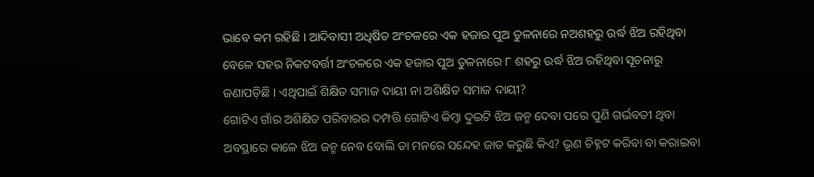ଭାବେ କମ ରହିଛି । ଆଦିବାସୀ ଅଧିଷିତ ଅଂଚଳରେ ଏକ ହଜାର ପୁଅ ତୁଳନାରେ ନଅଶହରୁ ଉର୍ଦ୍ଧ ଝିଅ ରହିଥିବା ବେଳେ ସହର ନିକଟବର୍ତ୍ତୀ ଅଂଚଳରେ ଏକ ହଜାର ପୁଅ ତୁଳନାରେ ୮ ଶହରୁ ଉର୍ଦ୍ଧ ଝିଅ ରହିଥିବା ସୂଚନାରୁ ଜଣାପଡ଼ିଛି । ଏଥିପାଇଁ ଶିକ୍ଷିତ ସମାଜ ଦାୟୀ ନା ଅଶିକ୍ଷିତ ସମାଜ ଦାୟୀ?
ଗୋଟିଏ ଗାଁର ଅଶିକ୍ଷିତ ପରିବାରର ଦମ୍ପତ୍ତି ଗୋଟିଏ କିମ୍ବା ଦୁଇଟି ଝିଅ ଜନ୍ମ ଦେବା ପରେ ପୁଣି ଗର୍ଭବତୀ ଥିବା ଅବସ୍ଥାରେ କାଳେ ଝିଅ ଜନ୍ମ ନେବ ବୋଲି ତା ମନରେ ସନ୍ଦେହ ଜାତ କରୁଛି କିଏ? ଭୃଣ ଚିହ୍ନଟ କରିବା ବା କରାଇବା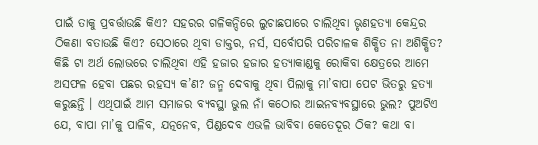ପାଇଁ ତାକୁ ପ୍ରବର୍ତ୍ତାଉଛି କିଏ? ସହରର ଗଳିକନ୍ଦିରେ ଲୁଚାଛପାରେ ଚାଲିଥିବା ଭୃଣହତ୍ୟା କେନ୍ଦ୍ରର ଠିକଣା ବତାଉଛି କିଏ? ସେଠାରେ ଥିବା ଡାକ୍ତର, ନର୍ସ, ସର୍ବୋପରି ପରିଚାଳକ ଶିକ୍ଷିତ ନା ଅଶିକ୍ଷିତ? କିଛି ଟା ଅର୍ଥ ଲୋଭରେ ଚାଲିଥିବା ଏହି ହଜାର ହଜାର ହତ୍ୟାକାଣ୍ଡକୁ ରୋକିବା କ୍ଷେତ୍ରରେ ଆମେ ଅସଫଳ ହେବା ପଛର ରହସ୍ୟ କ’ଣ? ଜନ୍ମ ଦେବାକୁ ଥିବା ପିଲାକୁ ମା’ବାପା ପେଟ ଭିତରୁ ହତ୍ୟା କରୁଛନ୍ତି । ଏଥିପାଇଁ ଆମ ସମାଜର ବ୍ୟବସ୍ଥା ଭୁଲ ନାଁ କଠୋର ଆଇନବ୍ୟବସ୍ଥାରେ ଭୁଲ? ପୁଅଟିଏ ଯେ, ବାପା ମା’କୁ ପାଳିବ, ଯତ୍ନନେବ, ପିଣ୍ଡଦେବ ଏଭଳି ଭାବିବା କେତେଦୂର ଠିକ? କଥା ବା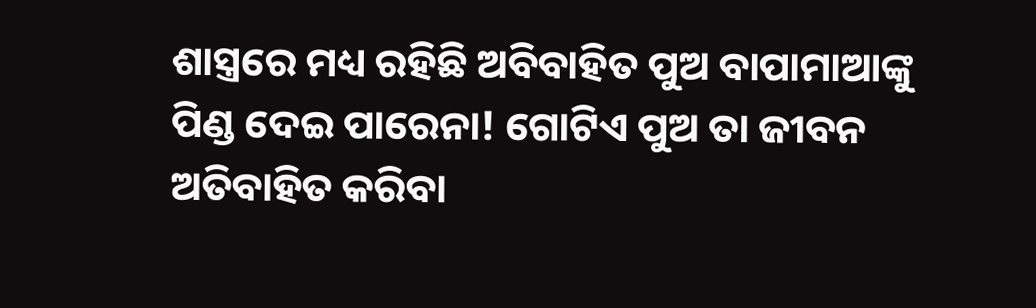ଶାସ୍ତ୍ରରେ ମଧ୍ୟ ରହିଛି ଅବିବାହିତ ପୁଅ ବାପାମାଆଙ୍କୁ ପିଣ୍ଡ ଦେଇ ପାରେନା! ଗୋଟିଏ ପୁଅ ତା ଜୀବନ ଅତିବାହିତ କରିବା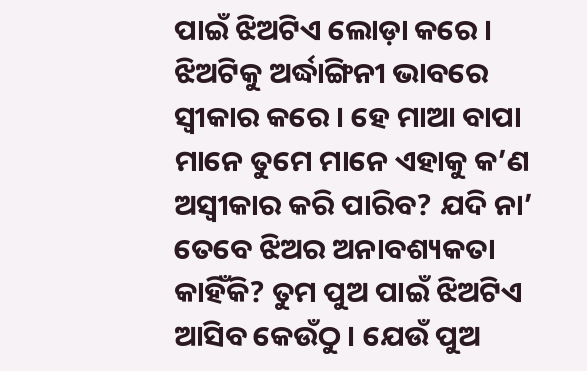ପାଇଁ ଝିଅଟିଏ ଲୋଡ଼ା କରେ । ଝିଅଟିକୁ ଅର୍ଦ୍ଧାଙ୍ଗିନୀ ଭାବରେ ସ୍ୱୀକାର କରେ । ହେ ମାଆ ବାପା ମାନେ ତୁମେ ମାନେ ଏହାକୁ କ’ଣ ଅସ୍ୱୀକାର କରି ପାରିବ? ଯଦି ନା’ ତେବେ ଝିଅର ଅନାବଶ୍ୟକତା କାହିଁକି? ତୁମ ପୁଅ ପାଇଁ ଝିଅଟିଏ ଆସିବ କେଉଁଠୁ । ଯେଉଁ ପୁଅ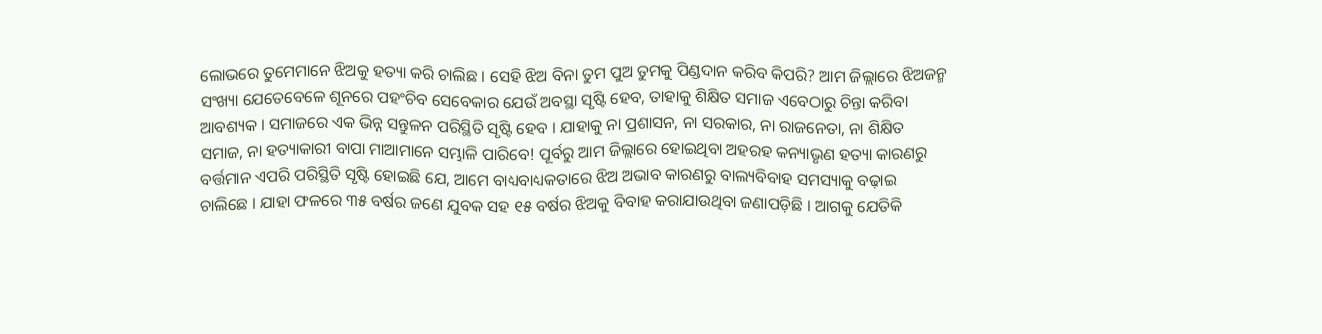ଲୋଭରେ ତୁମେମାନେ ଝିଅକୁ ହତ୍ୟା କରି ଚାଲିଛ । ସେହି ଝିଅ ବିନା ତୁମ ପୁଅ ତୁମକୁ ପିଣ୍ଡଦାନ କରିବ କିପରି? ଆମ ଜିଲ୍ଲାରେ ଝିଅଜନ୍ମ ସଂଖ୍ୟା ଯେତେବେଳେ ଶୂନରେ ପହଂଚିବ ସେବେକାର ଯେଉଁ ଅବସ୍ଥା ସୃଷ୍ଟି ହେବ, ତାହାକୁ ଶିକ୍ଷିତ ସମାଜ ଏବେଠାରୁ ଚିନ୍ତା କରିବା ଆବଶ୍ୟକ । ସମାଜରେ ଏକ ଭିନ୍ନ ସନ୍ତୁଳନ ପରିସ୍ଥିତି ସୃଷ୍ଟି ହେବ । ଯାହାକୁ ନା ପ୍ରଶାସନ, ନା ସରକାର, ନା ରାଜନେତା, ନା ଶିକ୍ଷିତ ସମାଜ, ନା ହତ୍ୟାକାରୀ ବାପା ମାଆମାନେ ସମ୍ଭାଳି ପାରିବେ! ପୂର୍ବରୁ ଆମ ଜିଲ୍ଲାରେ ହୋଇଥିବା ଅହରହ କନ୍ୟାଭୃଣ ହତ୍ୟା କାରଣରୁ ବର୍ତ୍ତମାନ ଏପରି ପରିସ୍ଥିତି ସୃଷ୍ଟି ହୋଇଛି ଯେ, ଆମେ ବାଧ୍ୟବାଧ୍ୟକତାରେ ଝିଅ ଅଭାବ କାରଣରୁ ବାଲ୍ୟବିବାହ ସମସ୍ୟାକୁ ବଢ଼ାଇ ଚାଲିଛେ । ଯାହା ଫଳରେ ୩୫ ବର୍ଷର ଜଣେ ଯୁବକ ସହ ୧୫ ବର୍ଷର ଝିଅକୁ ବିବାହ କରାଯାଉଥିବା ଜଣାପଡ଼ିଛି । ଆଗକୁ ଯେତିକି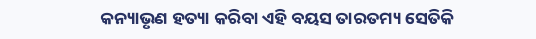କନ୍ୟାଭୃଣ ହତ୍ୟା କରିବା ଏହି ବୟସ ତାରତମ୍ୟ ସେତିକି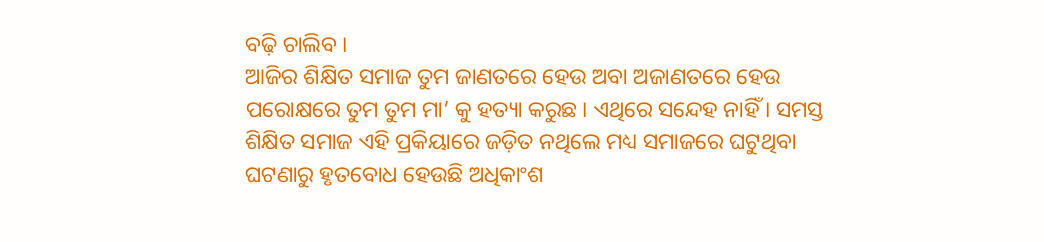ବଢ଼ି ଚାଲିବ ।
ଆଜିର ଶିକ୍ଷିତ ସମାଜ ତୁମ ଜାଣତରେ ହେଉ ଅବା ଅଜାଣତରେ ହେଉ ପରୋକ୍ଷରେ ତୁମ ତୁମ ମା’ କୁ ହତ୍ୟା କରୁଛ । ଏଥିରେ ସନ୍ଦେହ ନାହିଁ । ସମସ୍ତ ଶିକ୍ଷିତ ସମାଜ ଏହି ପ୍ରକିୟାରେ ଜଡ଼ିତ ନଥିଲେ ମଧ୍ୟ ସମାଜରେ ଘଟୁଥିବା ଘଟଣାରୁ ହୃତବୋଧ ହେଉଛି ଅଧିକାଂଶ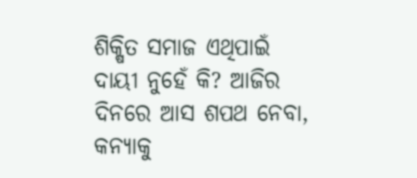ଶିକ୍ଷିତ ସମାଜ ଏଥିପାଇଁ ଦାୟୀ ନୁହେଁ କି? ଆଜିର ଦିନରେ ଆସ ଶପଥ ନେବା, କନ୍ୟାକୁ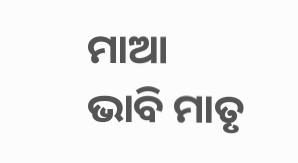ମାଆ ଭାବି ମାତୃ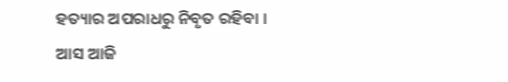ହତ୍ୟାର ଅପରାଧରୁ ନିବୃତ ରହିବା । ଆସ ଆଜି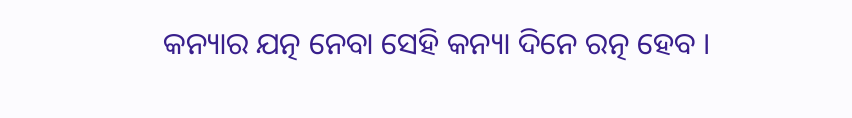କନ୍ୟାର ଯତ୍ନ ନେବା ସେହି କନ୍ୟା ଦିନେ ରତ୍ନ ହେବ ।